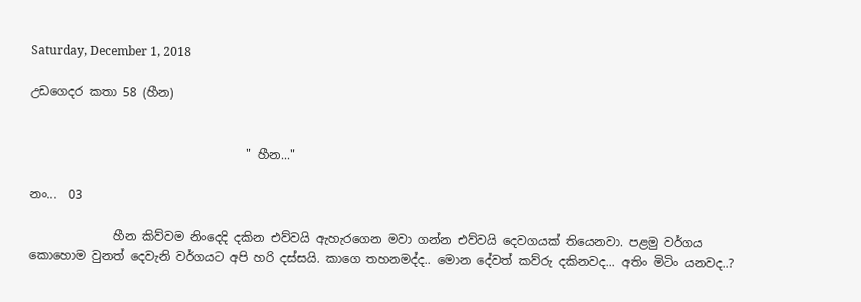Saturday, December 1, 2018

උඩගෙදර කතා 58 (හීන)


                                    " හීන..."

නං...  03

              හීන කිව්වම නිංදෙදි දකින එව්වයි ඇහැරගෙන මවා ගන්න එව්වයි දෙවගයක් තියෙනවා. පළමු වර්ගය කොහොම වුනත් දෙවැනි වර්ගයට අපි හරි දස්සයි. කාගෙ තහනමද්ද.. මොන දේවත් කව්රු දකිනවද... අතිං මිටිං යනවද..?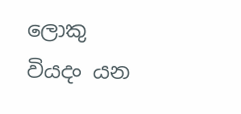ලොකු වියදං යන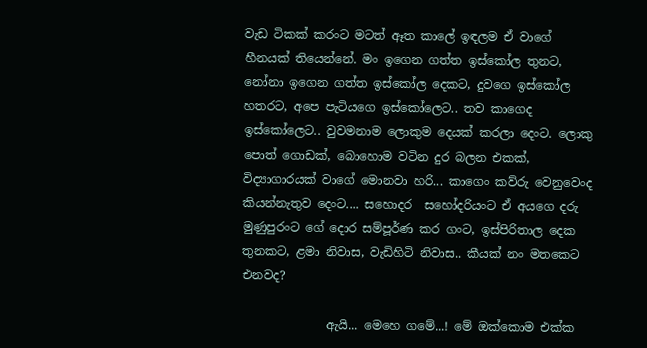වැඩ ටිකක් කරංට මටත් ඈත කාලේ ඉඳලම ඒ වාගේ හීනයක් තියෙන්නේ. මං ඉගෙන ගත්ත ඉස්කෝල තුනට, නෝනා ඉගෙන ගත්ත ඉස්කෝල දෙකට, දුවගෙ ඉස්කෝල හතරට, අපෙ පැටියගෙ ඉස්කෝලෙට.. තව කාගෙද ඉස්කෝලෙට.. වුවමනාම ලොකුම දෙයක් කරලා දෙංට. ලොකු පොත් ගොඩක්, බොහොම වටින දුර බලන එකක්, විද්‍යාගාරයක් වාගේ මොනවා හරි... කාගෙං කව්රු වෙනුවෙංද කියන්නැතුව දෙංට.... සහොදර  සහෝදරියංට ඒ අයගෙ දරු මුණුපුරංට ගේ දොර සම්පූර්ණ කර ගංට, ඉස්පිරිතාල දෙක තුනකට, ළමා නිවාස, වැඩිහිටි නිවාස.. කීයක් නං මතකෙට එනවද?

              ඇයි... මෙහෙ ගමේ...! මේ ඔක්කොම එක්ක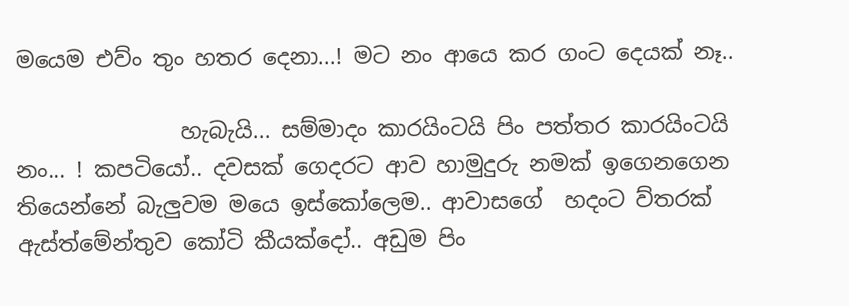මයෙම එව්ං තුං හතර දෙනා...! මට නං ආයෙ කර ගංට දෙයක් නෑ..

               හැබැයි... සම්මාදං කාරයිංටයි පිං පත්තර කාරයිංටයි නං... ! කපටියෝ.. දවසක් ගෙදරට ආව හාමුදුරු නමක් ඉගෙනගෙන තියෙන්නේ බැලුවම මයෙ ඉස්කෝලෙම.. ආවාසගේ  හදංට ව්තරක් ඇස්ත්මේන්තුව කෝටි කීයක්දෝ.. අඩුම පිං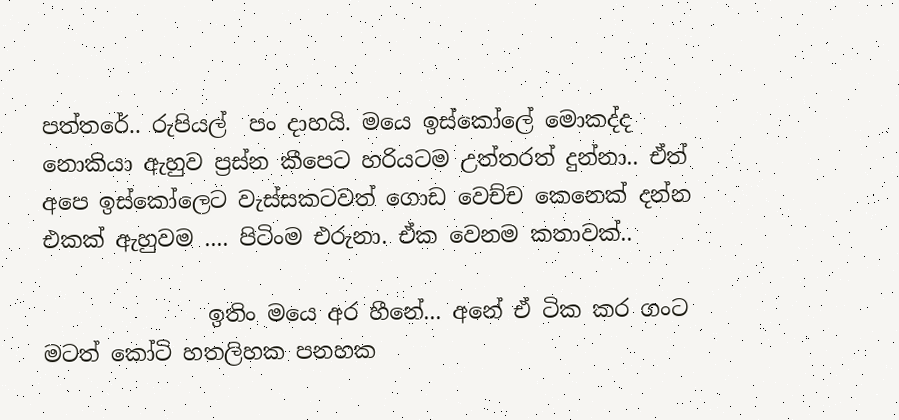පත්තරේ.. රුපියල්  පං දාහයි. මයෙ ඉස්කෝලේ මොකද්ද නොකියා ඇහුව ප්‍රස්න කීපෙට හරියටම උත්තරත් දුන්නා.. ඒත් අපෙ ඉස්කෝලෙට වැස්සකටවත් ගොඩ වෙච්ච කෙනෙක් දන්න එකක් ඇහුවම .... පිටිංම එරුනා. ඒක වෙනම කතාවක්..

               ඉතිං මයෙ අර හීනේ... අනේ ඒ ටික කර ගංට මටත් කෝටි හතලිහක පනහක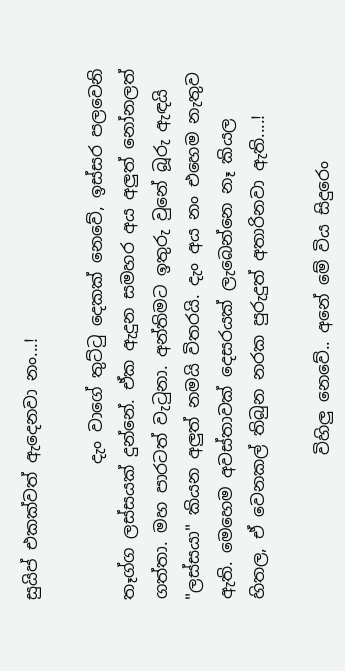සුයිප් එකක්වත් ඇදෙනවා නං...!

                දැං වාගේ තුට්ටු දෙකක් නෙවේ, ඉස්සර පලවෙනි තෑග්ග ලස්සයක් දුන්නේ. ඒක ඇදුන සමහර අය අලුත් නෝනලත් ගත්තා. මහ පාරටත් වැටුනා. අන්තිමට ඉතුරු වුනේ බූරු ඇඳයි "ලස්සයා" කියන අලුත් නමයි විතරයි. දැං අය නං එහෙම නැතුව ඇති. මෙහෙම අවස්තාවක් දෙසරයක් ලැබෙන්නෙ නෑ කියල හිතල, ඒ වෙනකල් තිබුන නරක පුරුදුත් අතාරිනවා ඇති....!

                 විහිලු නෙවේ.. අනේ මේ විය සිදුරෙං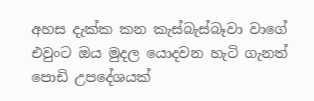අහස දැක්ක කන කැස්බැස්බෑවා වාගේ එවුංට ඔය මුදල යොදවන හැටි ගැනත් පොඩි උපදේශයක්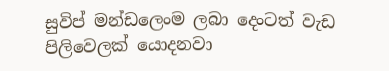සුවිප් මන්ඩලෙංම ලබා දෙංටත් වැඩ පිලිවෙලක් යොදනවා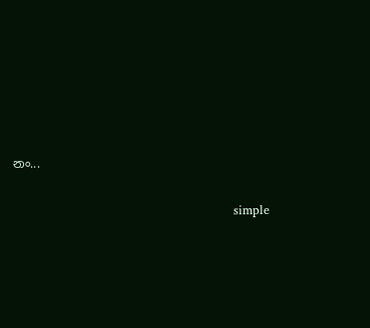නං...

                                                       simple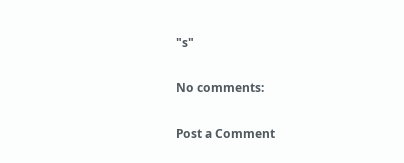"s"

No comments:

Post a Comment